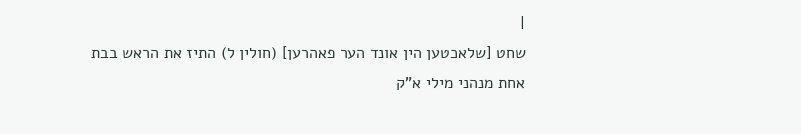|
שחט [שלאכטען הין אונד הער פאהרען] (חולין ל) התיז את הראש בבת אחת מנהני מילי א"ק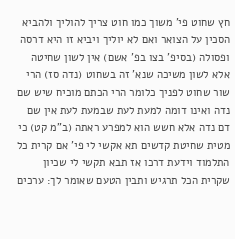חץ שחוט פי' משוך כמו חוט צריך להוליך ולהביא הסכין על הצואר ואם לא יוליך ויביא זו היא דרסה ופסולה (בסיפ' בצו בפ' אשם) אין לשון שחיטה אלא לשון משיכה שנא' זה בשחוט (נדה סז) הרי שור שחוט לפניך כלומר הרי הכתם מוכיח שיש שם נדה ואינו דומה למעת לעת שבמעת לעת אין שם דם נדה אלא חשש הוא למפרע ראתה (ב"מ קט) כי מטית שחיטת קדשים תא אקשי לי פי' אם קרית כל התלמוד וידעת דרכו אז תבא תקשי לי שכיון שקרית הכל תרגיש ותבין הטעם שאומר לך: ערכים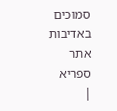סמוכים
באדיבות אתר ספריא
|